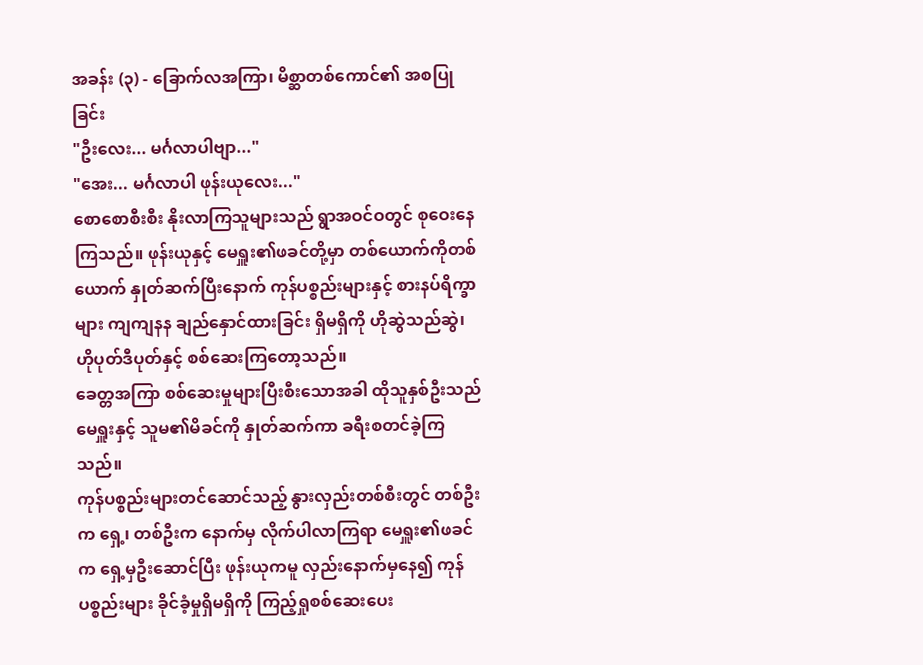အခန်း (၃) - ခြောက်လအကြာ၊ မိစ္ဆာတစ်ကောင်၏ အစပြုခြင်း
"ဦးလေး... မင်္ဂလာပါဗျာ..."
"အေး... မင်္ဂလာပါ ဖုန်းယုလေး..."
စောစောစီးစီး နိုးလာကြသူများသည် ရွာအဝင်ဝတွင် စုဝေးနေကြသည်။ ဖုန်းယုနှင့် မေရှူး၏ဖခင်တို့မှာ တစ်ယောက်ကိုတစ်ယောက် နှုတ်ဆက်ပြီးနောက် ကုန်ပစ္စည်းများနှင့် စားနပ်ရိက္ခာများ ကျကျနန ချည်နှောင်ထားခြင်း ရှိမရှိကို ဟိုဆွဲသည်ဆွဲ၊ ဟိုပုတ်ဒီပုတ်နှင့် စစ်ဆေးကြတော့သည်။
ခေတ္တအကြာ စစ်ဆေးမှုများပြီးစီးသောအခါ ထိုသူနှစ်ဦးသည် မေရှူးနှင့် သူမ၏မိခင်ကို နှုတ်ဆက်ကာ ခရီးစတင်ခဲ့ကြသည်။
ကုန်ပစ္စည်းများတင်ဆောင်သည့် နွားလှည်းတစ်စီးတွင် တစ်ဦးက ရှေ့၊ တစ်ဦးက နောက်မှ လိုက်ပါလာကြရာ မေရှူး၏ဖခင်က ရှေ့မှဦးဆောင်ပြီး ဖုန်းယုကမူ လှည်းနောက်မှနေ၍ ကုန်ပစ္စည်းများ ခိုင်ခံ့မှုရှိမရှိကို ကြည့်ရှုစစ်ဆေးပေး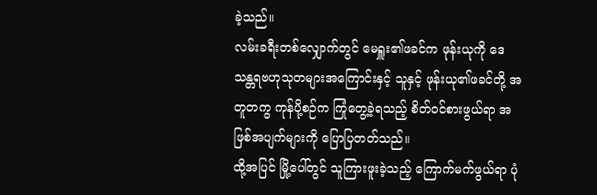ခဲ့သည်။
လမ်းခရီးတစ်လျှောက်တွင် မေရှူး၏ဖခင်က ဖုန်းယုကို ဒေသန္တရဗဟုသုတများအကြောင်းနှင့် သူနှင့် ဖုန်းယု၏ဖခင်တို့ အတူတကွ ကုန်ပို့စဉ်က ကြုံတွေ့ခဲ့ရသည့် စိတ်ဝင်စားဖွယ်ရာ အဖြစ်အပျက်များကို ပြောပြတတ်သည်။
ထို့အပြင် မြို့ပေါ်တွင် သူကြားဖူးခဲ့သည့် ကြောက်မက်ဖွယ်ရာ ပုံ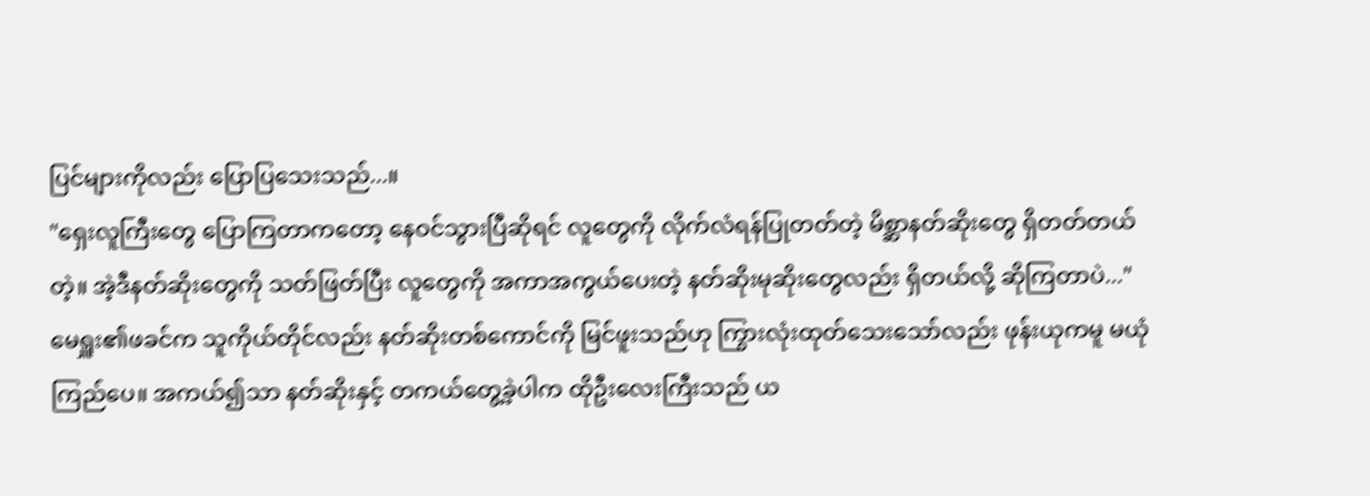ပြင်များကိုလည်း ပြောပြသေးသည်...။
"ရှေးလူကြီးတွေ ပြောကြတာကတော့ နေဝင်သွားပြီဆိုရင် လူတွေကို လိုက်လံရန်ပြုတတ်တဲ့ မိစ္ဆာနတ်ဆိုးတွေ ရှိတတ်တယ်တဲ့။ အဲ့ဒီနတ်ဆိုးတွေကို သတ်ဖြတ်ပြီး လူတွေကို အကာအကွယ်ပေးတဲ့ နတ်ဆိုးမုဆိုးတွေလည်း ရှိတယ်လို့ ဆိုကြတာပဲ..."
မေရှူး၏ဖခင်က သူကိုယ်တိုင်လည်း နတ်ဆိုးတစ်ကောင်ကို မြင်ဖူးသည်ဟု ကြွားလုံးထုတ်သေးသော်လည်း ဖုန်းယုကမူ မယုံကြည်ပေ။ အကယ်၍သာ နတ်ဆိုးနှင့် တကယ်တွေ့ခဲ့ပါက ထိုဦးလေးကြီးသည် ယ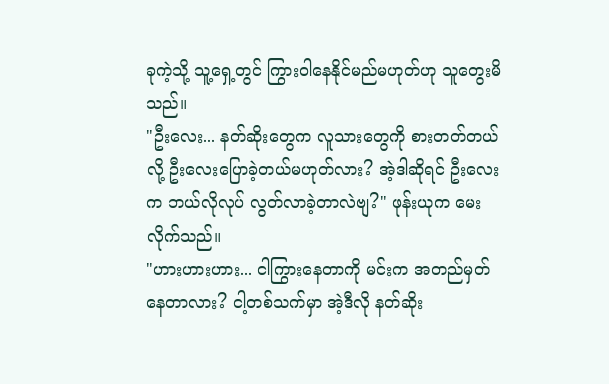ခုကဲ့သို့ သူ့ရှေ့တွင် ကြွားဝါနေနိုင်မည်မဟုတ်ဟု သူတွေးမိသည်။
"ဦးလေး... နတ်ဆိုးတွေက လူသားတွေကို စားတတ်တယ်လို့ ဦးလေးပြောခဲ့တယ်မဟုတ်လား? အဲ့ဒါဆိုရင် ဦးလေးက ဘယ်လိုလုပ် လွတ်လာခဲ့တာလဲဗျ?" ဖုန်းယုက မေးလိုက်သည်။
"ဟားဟားဟား... ငါကြွားနေတာကို မင်းက အတည်မှတ်နေတာလား? ငါ့တစ်သက်မှာ အဲ့ဒီလို နတ်ဆိုး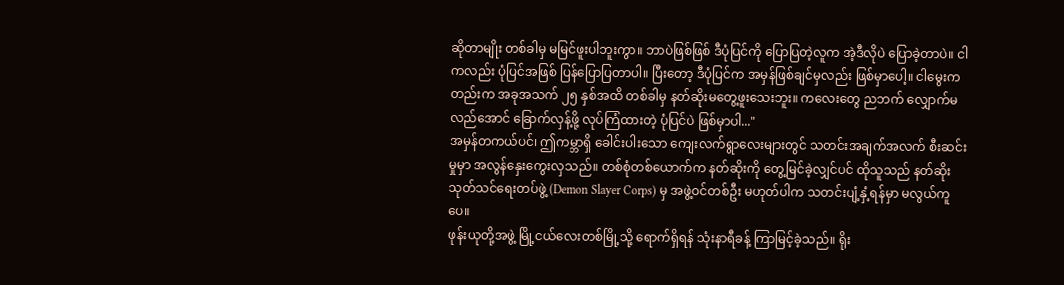ဆိုတာမျိုး တစ်ခါမှ မမြင်ဖူးပါဘူးကွာ။ ဘာပဲဖြစ်ဖြစ် ဒီပုံပြင်ကို ပြောပြတဲ့လူက အဲ့ဒီလိုပဲ ပြောခဲ့တာပဲ။ ငါကလည်း ပုံပြင်အဖြစ် ပြန်ပြောပြတာပါ။ ပြီးတော့ ဒီပုံပြင်က အမှန်ဖြစ်ချင်မှလည်း ဖြစ်မှာပေါ့။ ငါမွေးကတည်းက အခုအသက် ၂၅ နှစ်အထိ တစ်ခါမှ နတ်ဆိုးမတွေ့ဖူးသေးဘူး။ ကလေးတွေ ညဘက် လျှောက်မလည်အောင် ခြောက်လှန့်ဖို့ လုပ်ကြံထားတဲ့ ပုံပြင်ပဲ ဖြစ်မှာပါ..."
အမှန်တကယ်ပင်၊ ဤကမ္ဘာရှိ ခေါင်းပါးသော ကျေးလက်ရွာလေးများတွင် သတင်းအချက်အလက် စီးဆင်းမှုမှာ အလွန်နှေးကွေးလှသည်။ တစ်စုံတစ်ယောက်က နတ်ဆိုးကို တွေ့မြင်ခဲ့လျှင်ပင် ထိုသူသည် နတ်ဆိုးသုတ်သင်ရေးတပ်ဖွဲ့ (Demon Slayer Corps) မှ အဖွဲ့ဝင်တစ်ဦး မဟုတ်ပါက သတင်းပျံ့နှံ့ရန်မှာ မလွယ်ကူပေ။
ဖုန်းယုတို့အဖွဲ့ မြို့ငယ်လေးတစ်မြို့သို့ ရောက်ရှိရန် သုံးနာရီခန့် ကြာမြင့်ခဲ့သည်။ ရိုး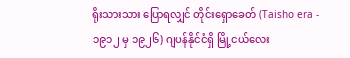ရိုးသားသား ပြောရလျှင် တိုင်းရှောခေတ် (Taisho era - ၁၉၁၂ မှ ၁၉၂၆) ဂျပန်နိုင်ငံရှိ မြို့ငယ်လေး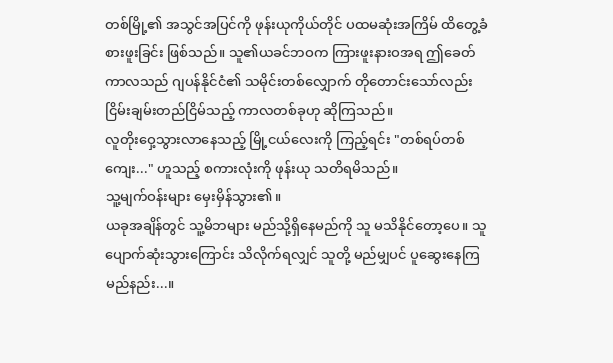တစ်မြို့၏ အသွင်အပြင်ကို ဖုန်းယုကိုယ်တိုင် ပထမဆုံးအကြိမ် ထိတွေ့ခံစားဖူးခြင်း ဖြစ်သည်။ သူ၏ယခင်ဘဝက ကြားဖူးနားဝအရ ဤခေတ်ကာလသည် ဂျပန်နိုင်ငံ၏ သမိုင်းတစ်လျှောက် တိုတောင်းသော်လည်း ငြိမ်းချမ်းတည်ငြိမ်သည့် ကာလတစ်ခုဟု ဆိုကြသည်။
လူတိုးဝှေ့သွားလာနေသည့် မြို့ငယ်လေးကို ကြည့်ရင်း "တစ်ရပ်တစ်ကျေး..." ဟူသည့် စကားလုံးကို ဖုန်းယု သတိရမိသည်။
သူ့မျက်ဝန်းများ မှေးမှိန်သွား၏။
ယခုအချိန်တွင် သူ့မိဘများ မည်သို့ရှိနေမည်ကို သူ မသိနိုင်တော့ပေ။ သူ ပျောက်ဆုံးသွားကြောင်း သိလိုက်ရလျှင် သူတို့ မည်မျှပင် ပူဆွေးနေကြမည်နည်း...။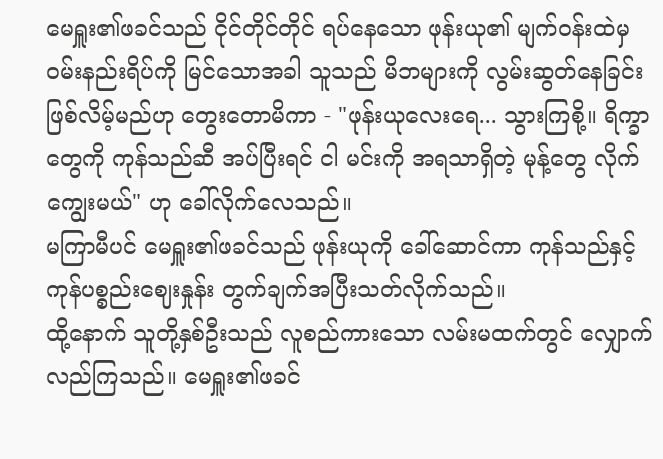မေရှူး၏ဖခင်သည် ငိုင်တိုင်တိုင် ရပ်နေသော ဖုန်းယု၏ မျက်ဝန်းထဲမှ ဝမ်းနည်းရိပ်ကို မြင်သောအခါ သူသည် မိဘများကို လွမ်းဆွတ်နေခြင်း ဖြစ်လိမ့်မည်ဟု တွေးတောမိကာ - "ဖုန်းယုလေးရေ... သွားကြစို့။ ရိက္ခာတွေကို ကုန်သည်ဆီ အပ်ပြီးရင် ငါ မင်းကို အရသာရှိတဲ့ မုန့်တွေ လိုက်ကျွေးမယ်" ဟု ခေါ်လိုက်လေသည်။
မကြာမီပင် မေရှူး၏ဖခင်သည် ဖုန်းယုကို ခေါ်ဆောင်ကာ ကုန်သည်နှင့် ကုန်ပစ္စည်းဈေးနှုန်း တွက်ချက်အပြီးသတ်လိုက်သည်။
ထို့နောက် သူတို့နှစ်ဦးသည် လူစည်ကားသော လမ်းမထက်တွင် လျှောက်လည်ကြသည်။ မေရှူး၏ဖခင်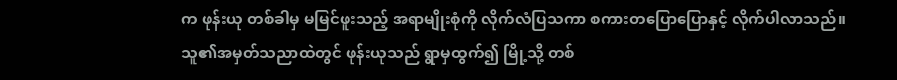က ဖုန်းယု တစ်ခါမှ မမြင်ဖူးသည့် အရာမျိုးစုံကို လိုက်လံပြသကာ စကားတပြောပြောနှင့် လိုက်ပါလာသည်။ သူ၏အမှတ်သညာထဲတွင် ဖုန်းယုသည် ရွာမှထွက်၍ မြို့သို့ တစ်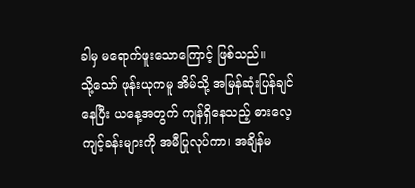ခါမှ မရောက်ဖူးသောကြောင့် ဖြစ်သည်။
သို့သော် ဖုန်းယုကမူ အိမ်သို့ အမြန်ဆုံးပြန်ချင်နေပြီး ယနေ့အတွက် ကျန်ရှိနေသည့် ဓားလေ့ကျင့်ခန်းများကို အမီပြုလုပ်ကာ၊ အချိန်မ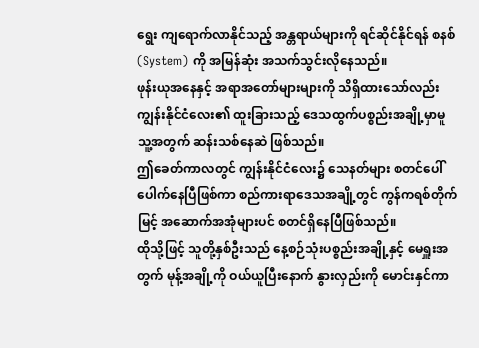ရွေး ကျရောက်လာနိုင်သည့် အန္တရာယ်များကို ရင်ဆိုင်နိုင်ရန် စနစ် (System) ကို အမြန်ဆုံး အသက်သွင်းလိုနေသည်။
ဖုန်းယုအနေနှင့် အရာအတော်များများကို သိရှိထားသော်လည်း ကျွန်းနိုင်ငံလေး၏ ထူးခြားသည့် ဒေသထွက်ပစ္စည်းအချို့မှာမူ သူ့အတွက် ဆန်းသစ်နေဆဲ ဖြစ်သည်။
ဤခေတ်ကာလတွင် ကျွန်းနိုင်ငံလေး၌ သေနတ်များ စတင်ပေါ်ပေါက်နေပြီဖြစ်ကာ စည်ကားရာဒေသအချို့တွင် ကွန်ကရစ်တိုက်မြင့် အဆောက်အအုံများပင် စတင်ရှိနေပြီဖြစ်သည်။
ထိုသို့ဖြင့် သူတို့နှစ်ဦးသည် နေ့စဉ်သုံးပစ္စည်းအချို့နှင့် မေရှူးအတွက် မုန့်အချို့ကို ဝယ်ယူပြီးနောက် နွားလှည်းကို မောင်းနှင်ကာ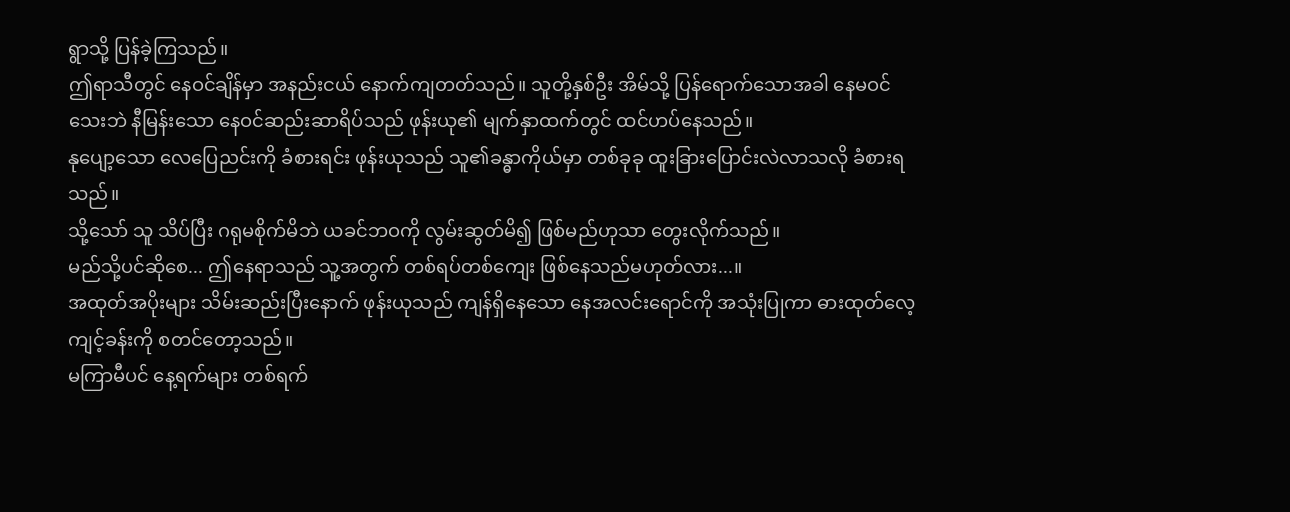ရွာသို့ ပြန်ခဲ့ကြသည်။
ဤရာသီတွင် နေဝင်ချိန်မှာ အနည်းငယ် နောက်ကျတတ်သည်။ သူတို့နှစ်ဦး အိမ်သို့ ပြန်ရောက်သောအခါ နေမဝင်သေးဘဲ နီမြန်းသော နေဝင်ဆည်းဆာရိပ်သည် ဖုန်းယု၏ မျက်နှာထက်တွင် ထင်ဟပ်နေသည်။
နုပျော့သော လေပြေညင်းကို ခံစားရင်း ဖုန်းယုသည် သူ၏ခန္ဓာကိုယ်မှာ တစ်ခုခု ထူးခြားပြောင်းလဲလာသလို ခံစားရသည်။
သို့သော် သူ သိပ်ပြီး ဂရုမစိုက်မိဘဲ ယခင်ဘဝကို လွမ်းဆွတ်မိ၍ ဖြစ်မည်ဟုသာ တွေးလိုက်သည်။
မည်သို့ပင်ဆိုစေ... ဤနေရာသည် သူ့အတွက် တစ်ရပ်တစ်ကျေး ဖြစ်နေသည်မဟုတ်လား...။
အထုတ်အပိုးများ သိမ်းဆည်းပြီးနောက် ဖုန်းယုသည် ကျန်ရှိနေသော နေအလင်းရောင်ကို အသုံးပြုကာ ဓားထုတ်လေ့ကျင့်ခန်းကို စတင်တော့သည်။
မကြာမီပင် နေ့ရက်များ တစ်ရက်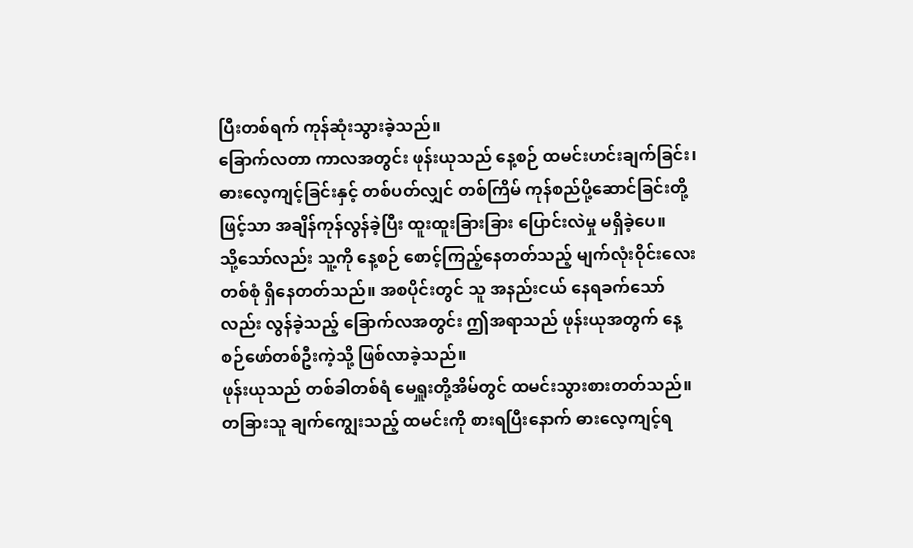ပြီးတစ်ရက် ကုန်ဆုံးသွားခဲ့သည်။
ခြောက်လတာ ကာလအတွင်း ဖုန်းယုသည် နေ့စဉ် ထမင်းဟင်းချက်ခြင်း၊ ဓားလေ့ကျင့်ခြင်းနှင့် တစ်ပတ်လျှင် တစ်ကြိမ် ကုန်စည်ပို့ဆောင်ခြင်းတို့ဖြင့်သာ အချိန်ကုန်လွန်ခဲ့ပြီး ထူးထူးခြားခြား ပြောင်းလဲမှု မရှိခဲ့ပေ။
သို့သော်လည်း သူ့ကို နေ့စဉ် စောင့်ကြည့်နေတတ်သည့် မျက်လုံးဝိုင်းလေးတစ်စုံ ရှိနေတတ်သည်။ အစပိုင်းတွင် သူ အနည်းငယ် နေရခက်သော်လည်း လွန်ခဲ့သည့် ခြောက်လအတွင်း ဤအရာသည် ဖုန်းယုအတွက် နေ့စဉ်ဖော်တစ်ဦးကဲ့သို့ ဖြစ်လာခဲ့သည်။
ဖုန်းယုသည် တစ်ခါတစ်ရံ မေရှူးတို့အိမ်တွင် ထမင်းသွားစားတတ်သည်။ တခြားသူ ချက်ကျွေးသည့် ထမင်းကို စားရပြီးနောက် ဓားလေ့ကျင့်ရ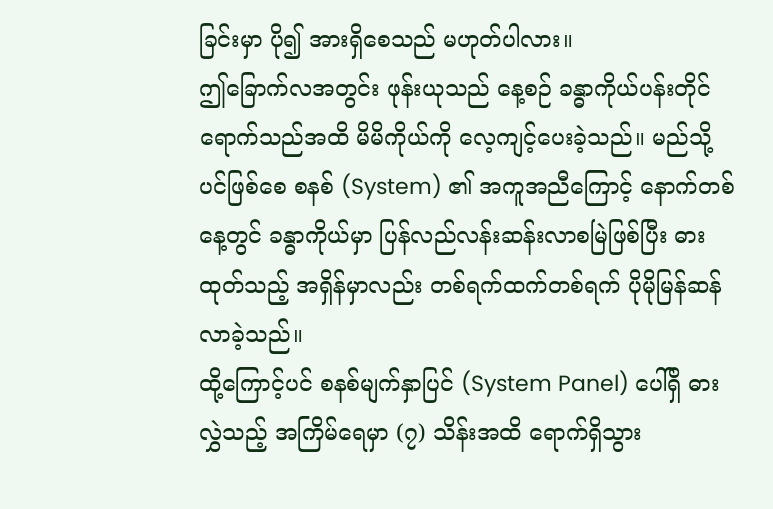ခြင်းမှာ ပို၍ အားရှိစေသည် မဟုတ်ပါလား။
ဤခြောက်လအတွင်း ဖုန်းယုသည် နေ့စဉ် ခန္ဓာကိုယ်ပန်းတိုင်ရောက်သည်အထိ မိမိကိုယ်ကို လေ့ကျင့်ပေးခဲ့သည်။ မည်သို့ပင်ဖြစ်စေ စနစ် (System) ၏ အကူအညီကြောင့် နောက်တစ်နေ့တွင် ခန္ဓာကိုယ်မှာ ပြန်လည်လန်းဆန်းလာစမြဲဖြစ်ပြီး ဓားထုတ်သည့် အရှိန်မှာလည်း တစ်ရက်ထက်တစ်ရက် ပိုမိုမြန်ဆန်လာခဲ့သည်။
ထို့ကြောင့်ပင် စနစ်မျက်နှာပြင် (System Panel) ပေါ်ရှိ ဓားလွှဲသည့် အကြိမ်ရေမှာ (၇) သိန်းအထိ ရောက်ရှိသွား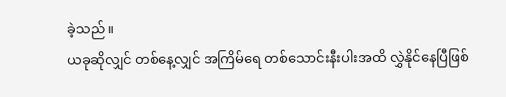ခဲ့သည်။
ယခုဆိုလျှင် တစ်နေ့လျှင် အကြိမ်ရေ တစ်သောင်းနီးပါးအထိ လွှဲနိုင်နေပြီဖြစ်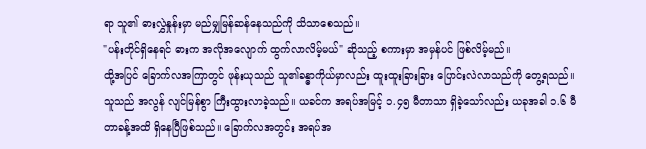ရာ သူ၏ ဓားလွှဲနှုန်းမှာ မည်မျှမြန်ဆန်နေသည်ကို သိသာစေသည်။
"ပန်းတိုင်ရှိနေရင် ဓားက အလိုအလျောက် ထွက်လာလိမ့်မယ်" ဆိုသည့် စကားမှာ အမှန်ပင် ဖြစ်လိမ့်မည်။
ထို့အပြင် ခြောက်လအကြာတွင် ဖုန်းယုသည် သူ၏ခန္ဓာကိုယ်မှာလည်း ထူးထူးခြားခြား ပြောင်းလဲလာသည်ကို တွေ့ရသည်။ သူသည် အလွန် လျင်မြန်စွာ ကြီးထွားလာခဲ့သည်။ ယခင်က အရပ်အမြင့် ၁.၄၅ မီတာသာ ရှိခဲ့သော်လည်း ယခုအခါ ၁.၆ မီတာခန့်အထိ ရှိနေပြီဖြစ်သည်။ ခြောက်လအတွင်း အရပ်အ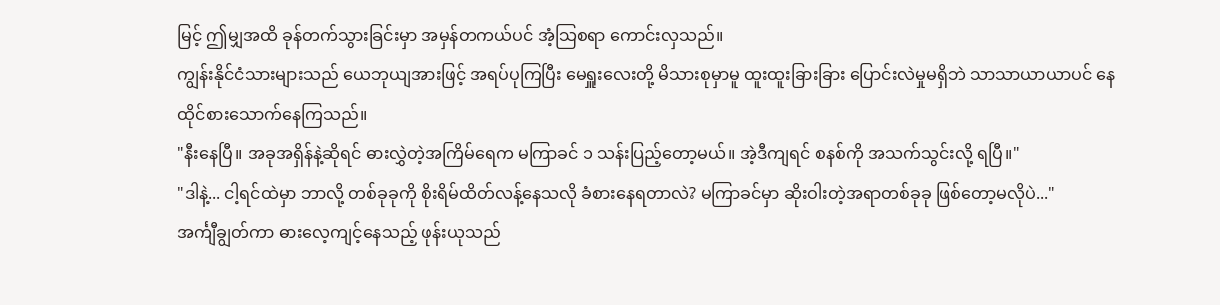မြင့် ဤမျှအထိ ခုန်တက်သွားခြင်းမှာ အမှန်တကယ်ပင် အံ့သြစရာ ကောင်းလှသည်။
ကျွန်းနိုင်ငံသားများသည် ယေဘုယျအားဖြင့် အရပ်ပုကြပြီး မေရှူးလေးတို့ မိသားစုမှာမူ ထူးထူးခြားခြား ပြောင်းလဲမှုမရှိဘဲ သာသာယာယာပင် နေထိုင်စားသောက်နေကြသည်။
"နီးနေပြီ။ အခုအရှိန်နဲ့ဆိုရင် ဓားလွှဲတဲ့အကြိမ်ရေက မကြာခင် ၁ သန်းပြည့်တော့မယ်။ အဲ့ဒီကျရင် စနစ်ကို အသက်သွင်းလို့ ရပြီ။"
"ဒါနဲ့... ငါ့ရင်ထဲမှာ ဘာလို့ တစ်ခုခုကို စိုးရိမ်ထိတ်လန့်နေသလို ခံစားနေရတာလဲ? မကြာခင်မှာ ဆိုးဝါးတဲ့အရာတစ်ခုခု ဖြစ်တော့မလိုပဲ..."
အင်္ကျီချွတ်ကာ ဓားလေ့ကျင့်နေသည့် ဖုန်းယုသည်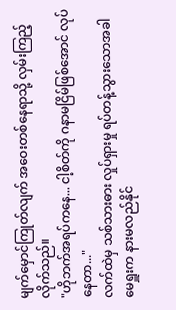မျက်မှောင်ကြုတ်လျက် အဝေးတစ်နေရာသို့ လှမ်းကြည့်လိုက်သည်။
"ဟိုဘက်အရပ်ကနေ... ငါ့စိတ်ကို ဂနာမငြိမ်ဖြစ်အောင် လုပ်နေတာ..."
လက်ထဲမှ သစ်သားဓား လှုပ်ရှားမှု ရပ်တန့်သွားသောအခါ မေရှူးက နားမလည်နိုင်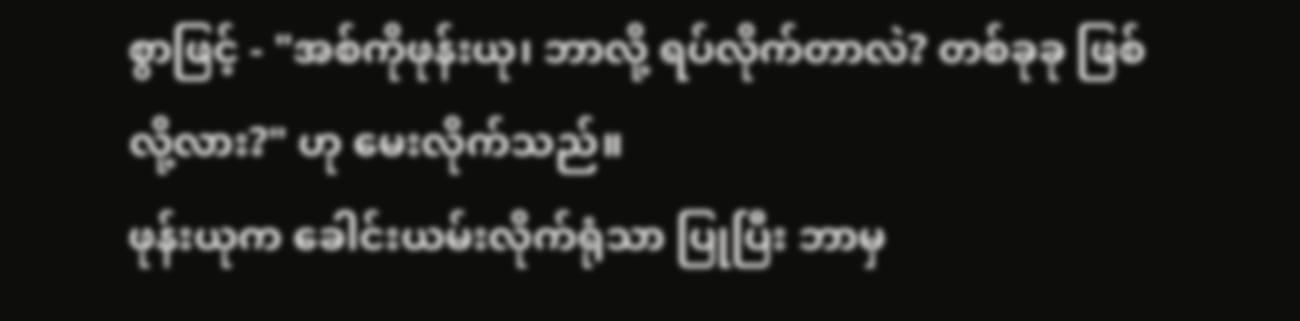စွာဖြင့် - "အစ်ကိုဖုန်းယု၊ ဘာလို့ ရပ်လိုက်တာလဲ? တစ်ခုခု ဖြစ်လို့လား?" ဟု မေးလိုက်သည်။
ဖုန်းယုက ခေါင်းယမ်းလိုက်ရုံသာ ပြုပြီး ဘာမှ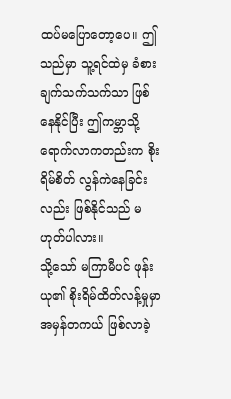ထပ်မပြောတော့ပေ။ ဤသည်မှာ သူ့ရင်ထဲမှ ခံစားချက်သက်သက်သာ ဖြစ်နေနိုင်ပြီး ဤကမ္ဘာသို့ ရောက်လာကတည်းက စိုးရိမ်စိတ် လွန်ကဲနေခြင်းလည်း ဖြစ်နိုင်သည် မဟုတ်ပါလား။
သို့သော် မကြာမီပင် ဖုန်းယု၏ စိုးရိမ်ထိတ်လန့်မှုမှာ အမှန်တကယ် ဖြစ်လာခဲ့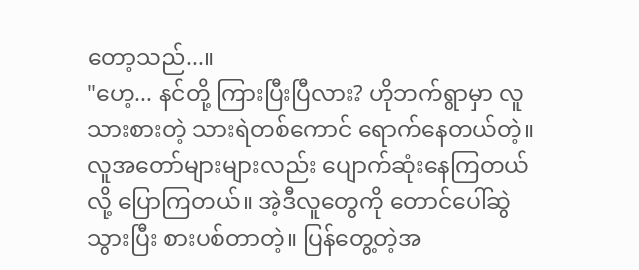တော့သည်...။
"ဟေ့... နင်တို့ ကြားပြီးပြီလား? ဟိုဘက်ရွာမှာ လူသားစားတဲ့ သားရဲတစ်ကောင် ရောက်နေတယ်တဲ့။ လူအတော်များများလည်း ပျောက်ဆုံးနေကြတယ်လို့ ပြောကြတယ်။ အဲ့ဒီလူတွေကို တောင်ပေါ်ဆွဲသွားပြီး စားပစ်တာတဲ့။ ပြန်တွေ့တဲ့အ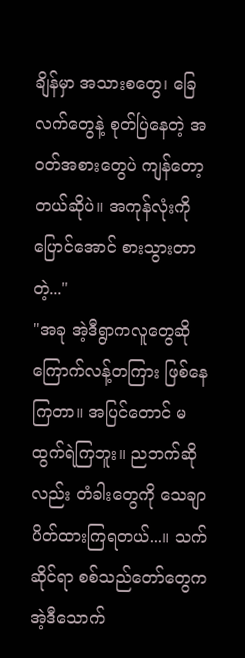ချိန်မှာ အသားစတွေ၊ ခြေလက်တွေနဲ့ စုတ်ပြဲနေတဲ့ အဝတ်အစားတွေပဲ ကျန်တော့တယ်ဆိုပဲ။ အကုန်လုံးကို ပြောင်အောင် စားသွားတာတဲ့..."
"အခု အဲ့ဒီရွာကလူတွေဆို ကြောက်လန့်တကြား ဖြစ်နေကြတာ။ အပြင်တောင် မထွက်ရဲကြဘူး။ ညဘက်ဆိုလည်း တံခါးတွေကို သေချာ ပိတ်ထားကြရတယ်...။ သက်ဆိုင်ရာ စစ်သည်တော်တွေက အဲ့ဒီသောက်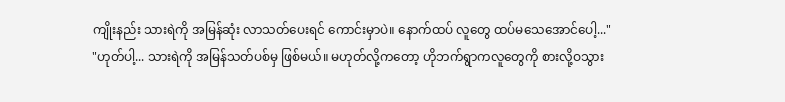ကျိုးနည်း သားရဲကို အမြန်ဆုံး လာသတ်ပေးရင် ကောင်းမှာပဲ။ နောက်ထပ် လူတွေ ထပ်မသေအောင်ပေါ့..."
"ဟုတ်ပါ့... သားရဲကို အမြန်သတ်ပစ်မှ ဖြစ်မယ်။ မဟုတ်လို့ကတော့ ဟိုဘက်ရွာကလူတွေကို စားလို့ဝသွား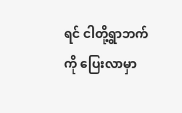ရင် ငါတို့ရွာဘက်ကို ပြေးလာမှာ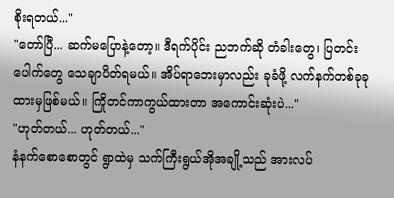စိုးရတယ်..."
"တော်ပြီ... ဆက်မပြောနဲ့တော့။ ဒီရက်ပိုင်း ညဘက်ဆို တံခါးတွေ၊ ပြတင်းပေါက်တွေ သေချာပိတ်ရမယ်။ အိပ်ရာဘေးမှာလည်း ခုခံဖို့ လက်နက်တစ်ခုခု ထားမှဖြစ်မယ်။ ကြိုတင်ကာကွယ်ထားတာ အကောင်းဆုံးပဲ..."
"ဟုတ်တယ်... ဟုတ်တယ်..."
နံနက်စောစောတွင် ရွာထဲမှ သက်ကြီးရွယ်အိုအချို့သည် အားလပ်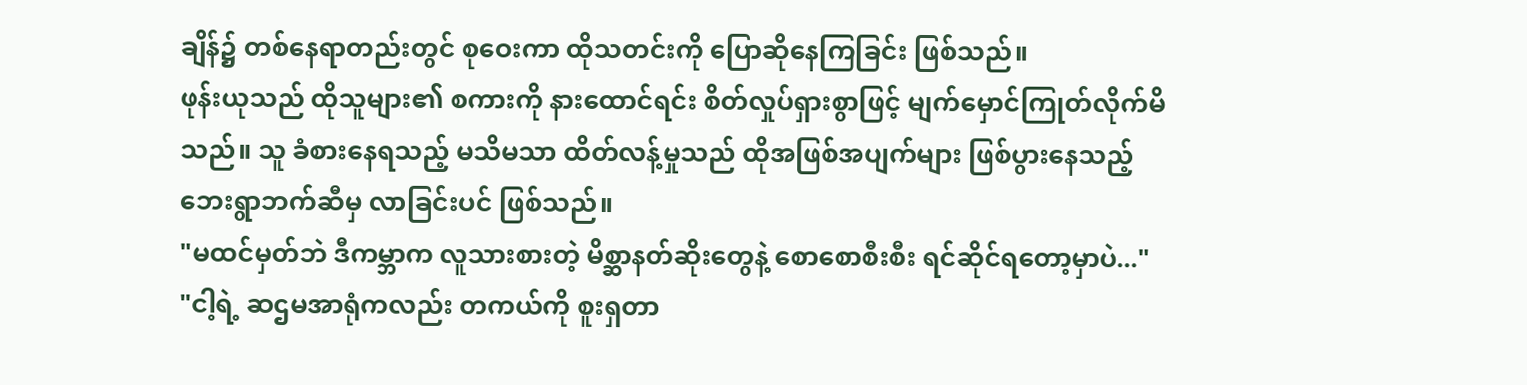ချိန်၌ တစ်နေရာတည်းတွင် စုဝေးကာ ထိုသတင်းကို ပြောဆိုနေကြခြင်း ဖြစ်သည်။
ဖုန်းယုသည် ထိုသူများ၏ စကားကို နားထောင်ရင်း စိတ်လှုပ်ရှားစွာဖြင့် မျက်မှောင်ကြုတ်လိုက်မိသည်။ သူ ခံစားနေရသည့် မသိမသာ ထိတ်လန့်မှုသည် ထိုအဖြစ်အပျက်များ ဖြစ်ပွားနေသည့် ဘေးရွာဘက်ဆီမှ လာခြင်းပင် ဖြစ်သည်။
"မထင်မှတ်ဘဲ ဒီကမ္ဘာက လူသားစားတဲ့ မိစ္ဆာနတ်ဆိုးတွေနဲ့ စောစောစီးစီး ရင်ဆိုင်ရတော့မှာပဲ..."
"ငါ့ရဲ့ ဆဌမအာရုံကလည်း တကယ်ကို စူးရှတာ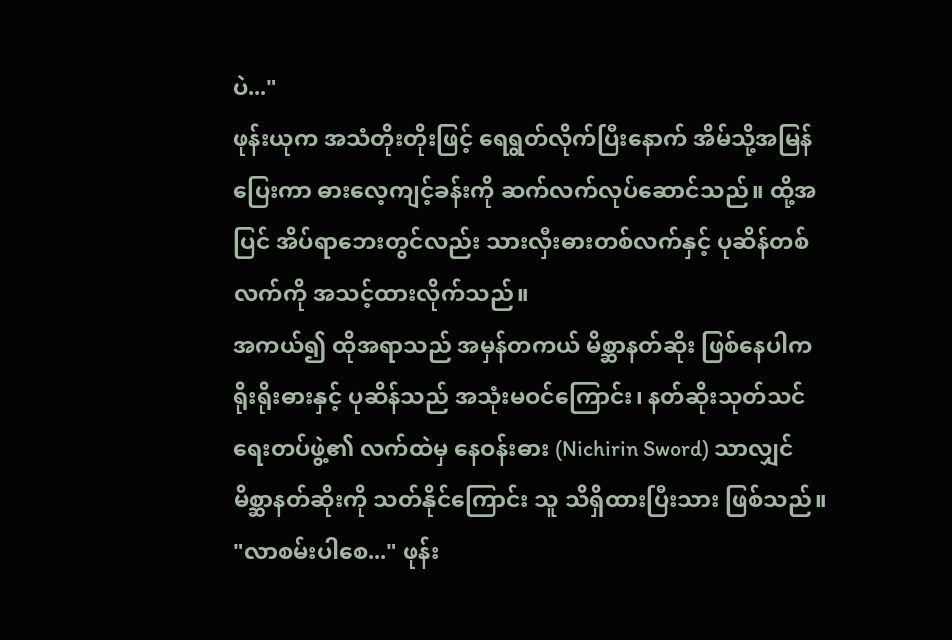ပဲ..."
ဖုန်းယုက အသံတိုးတိုးဖြင့် ရေရွတ်လိုက်ပြီးနောက် အိမ်သို့အမြန်ပြေးကာ ဓားလေ့ကျင့်ခန်းကို ဆက်လက်လုပ်ဆောင်သည်။ ထို့အပြင် အိပ်ရာဘေးတွင်လည်း သားလှီးဓားတစ်လက်နှင့် ပုဆိန်တစ်လက်ကို အသင့်ထားလိုက်သည်။
အကယ်၍ ထိုအရာသည် အမှန်တကယ် မိစ္ဆာနတ်ဆိုး ဖြစ်နေပါက ရိုးရိုးဓားနှင့် ပုဆိန်သည် အသုံးမဝင်ကြောင်း၊ နတ်ဆိုးသုတ်သင်ရေးတပ်ဖွဲ့၏ လက်ထဲမှ နေဝန်းဓား (Nichirin Sword) သာလျှင် မိစ္ဆာနတ်ဆိုးကို သတ်နိုင်ကြောင်း သူ သိရှိထားပြီးသား ဖြစ်သည်။
"လာစမ်းပါစေ..." ဖုန်း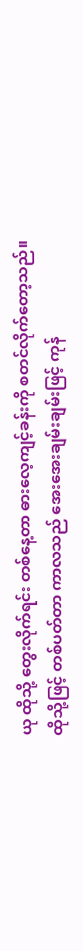ယု ထိုသို့ တွေးလိုက်ရင်း တစ်နေ့တာ ဓားလေ့ကျင့်ခန်းကို စတင်လိုက်တော့သည်။
ထိုသို့ဖြင့် တစ်ပတ်တာ ကာလသည် အေးအေးချမ်းချမ်းဖြင့် ကုန်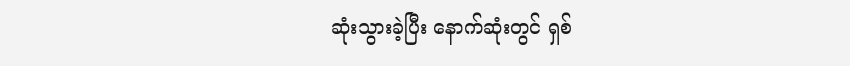ဆုံးသွားခဲ့ပြီး နောက်ဆုံးတွင် ရှစ်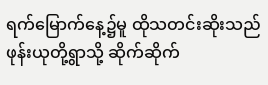ရက်မြောက်နေ့၌မူ ထိုသတင်းဆိုးသည် ဖုန်းယုတို့ရွာသို့ ဆိုက်ဆိုက်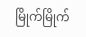မြိုက်မြိုက်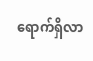ရောက်ရှိလာ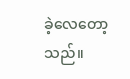ခဲ့လေတော့သည်။